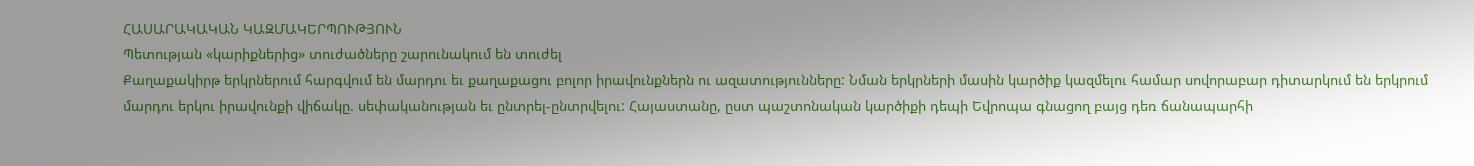ՀԱՍԱՐԱԿԱԿԱՆ ԿԱԶՄԱԿԵՐՊՈՒԹՅՈՒՆ
Պետության «կարիքներից» տուժածները շարունակում են տուժել
Քաղաքակիրթ երկրներում հարգվում են մարդու եւ քաղաքացու բոլոր իրավունքներն ու ազատությունները: Նման երկրների մասին կարծիք կազմելու համար սովորաբար դիտարկում են երկրում մարդու երկու իրավունքի վիճակը. սեփականության եւ ընտրել-ընտրվելու: Հայաստանը, ըստ պաշտոնական կարծիքի դեպի Եվրոպա գնացող բայց դեռ ճանապարհի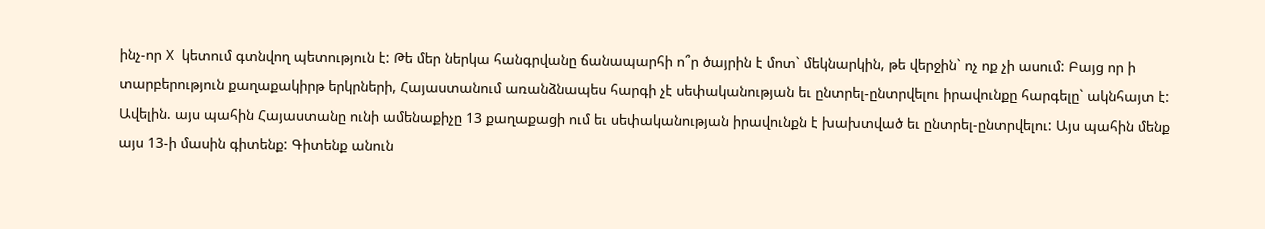ինչ-որ X կետում գտնվող պետություն է: Թե մեր ներկա հանգրվանը ճանապարհի ո՞ր ծայրին է մոտ` մեկնարկին, թե վերջին` ոչ ոք չի ասում: Բայց որ ի տարբերություն քաղաքակիրթ երկրների, Հայաստանում առանձնապես հարգի չէ սեփականության եւ ընտրել-ընտրվելու իրավունքը հարգելը` ակնհայտ է: Ավելին. այս պահին Հայաստանը ունի ամենաքիչը 13 քաղաքացի ում եւ սեփականության իրավունքն է խախտված եւ ընտրել-ընտրվելու: Այս պահին մենք այս 13-ի մասին գիտենք: Գիտենք անուն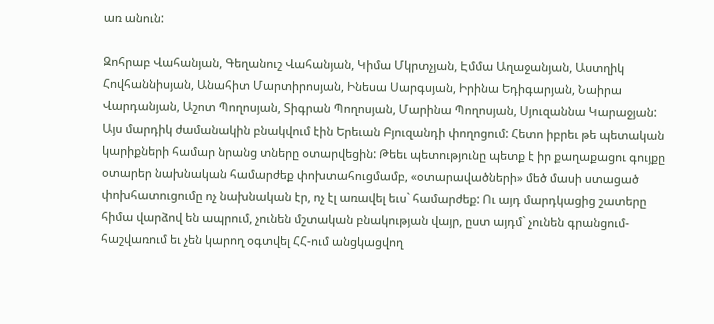առ անուն:

Զոհրաբ Վահանյան, Գեղանուշ Վահանյան, Կիմա Մկրտչյան, Էմմա Աղաջանյան, Աստղիկ Հովհաննիսյան, Անահիտ Մարտիրոսյան, Ինեսա Սարգսյան, Իրինա Եդիգարյան, Նաիրա Վարդանյան, Աշոտ Պողոսյան, Տիգրան Պողոսյան, Մարինա Պողոսյան, Սյուզաննա Կարաջյան: Այս մարդիկ ժամանակին բնակվում էին Երեւան Բյուզանդի փողոցում: Հետո իբրեւ թե պետական կարիքների համար նրանց տները օտարվեցին: Թեեւ պետությունը պետք է իր քաղաքացու գույքը օտարեր նախնական համարժեք փոխտահուցմամբ, «օտարավածների» մեծ մասի ստացած փոխհատուցումը ոչ նախնական էր, ոչ էլ առավել եւս` համարժեք: Ու այդ մարդկացից շատերը հիմա վարձով են ապրում, չունեն մշտական բնակության վայր, ըստ այդմ` չունեն գրանցում-հաշվառում եւ չեն կարող օգտվել ՀՀ-ում անցկացվող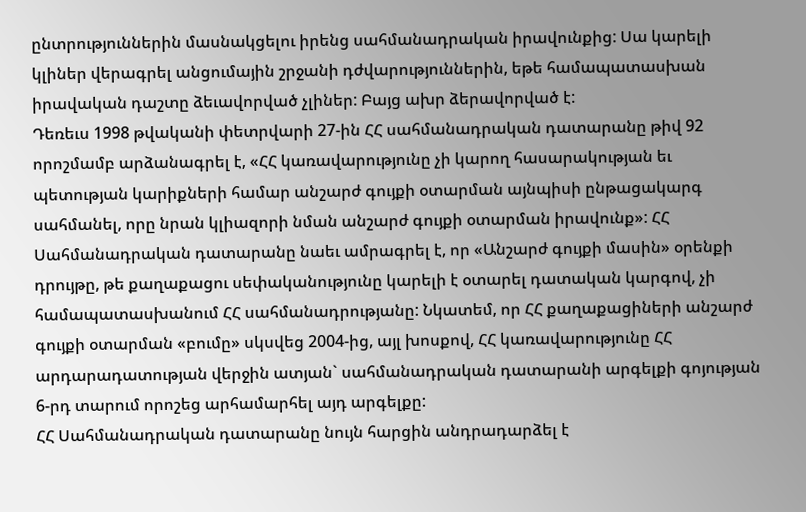ընտրություններին մասնակցելու իրենց սահմանադրական իրավունքից: Սա կարելի կլիներ վերագրել անցումային շրջանի դժվարություններին, եթե համապատասխան իրավական դաշտը ձեւավորված չլիներ: Բայց ախր ձերավորված է:
Դեռեւս 1998 թվականի փետրվարի 27-ին ՀՀ սահմանադրական դատարանը թիվ 92 որոշմամբ արձանագրել է, «ՀՀ կառավարությունը չի կարող հասարակության եւ պետության կարիքների համար անշարժ գույքի օտարման այնպիսի ընթացակարգ սահմանել, որը նրան կլիազորի նման անշարժ գույքի օտարման իրավունք»: ՀՀ Սահմանադրական դատարանը նաեւ ամրագրել է, որ «Անշարժ գույքի մասին» օրենքի դրույթը, թե քաղաքացու սեփականությունը կարելի է օտարել դատական կարգով, չի համապատասխանում ՀՀ սահմանադրությանը: Նկատեմ, որ ՀՀ քաղաքացիների անշարժ գույքի օտարման «բումը» սկսվեց 2004-ից, այլ խոսքով, ՀՀ կառավարությունը ՀՀ արդարադատության վերջին ատյան` սահմանադրական դատարանի արգելքի գոյության 6-րդ տարում որոշեց արհամարհել այդ արգելքը:
ՀՀ Սահմանադրական դատարանը նույն հարցին անդրադարձել է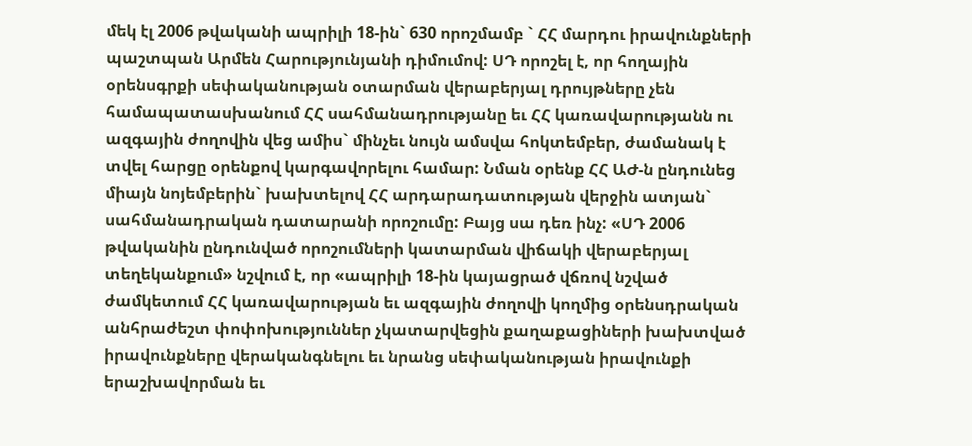մեկ էլ 2006 թվականի ապրիլի 18-ին` 630 որոշմամբ ` ՀՀ մարդու իրավունքների պաշտպան Արմեն Հարությունյանի դիմումով: ՍԴ որոշել է, որ հողային օրենսգրքի սեփականության օտարման վերաբերյալ դրույթները չեն համապատասխանում ՀՀ սահմանադրությանը եւ ՀՀ կառավարությանն ու ազգային ժողովին վեց ամիս` մինչեւ նույն ամսվա հոկտեմբեր, ժամանակ է տվել հարցը օրենքով կարգավորելու համար: Նման օրենք ՀՀ ԱԺ-ն ընդունեց միայն նոյեմբերին` խախտելով ՀՀ արդարադատության վերջին ատյան` սահմանադրական դատարանի որոշումը: Բայց սա դեռ ինչ: «ՍԴ 2006 թվականին ընդունված որոշումների կատարման վիճակի վերաբերյալ տեղեկանքում» նշվում է, որ «ապրիլի 18-ին կայացրած վճռով նշված ժամկետում ՀՀ կառավարության եւ ազգային ժողովի կողմից օրենսդրական անհրաժեշտ փոփոխություններ չկատարվեցին քաղաքացիների խախտված իրավունքները վերականգնելու եւ նրանց սեփականության իրավունքի երաշխավորման եւ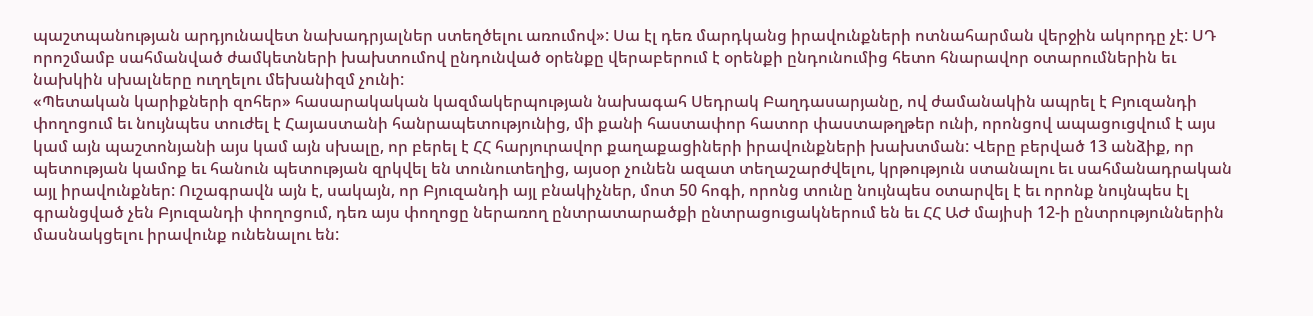պաշտպանության արդյունավետ նախադրյալներ ստեղծելու առումով»: Սա էլ դեռ մարդկանց իրավունքների ոտնահարման վերջին ակորդը չէ: ՍԴ որոշմամբ սահմանված ժամկետների խախտումով ընդունված օրենքը վերաբերում է օրենքի ընդունումից հետո հնարավոր օտարումներին եւ նախկին սխալները ուղղելու մեխանիզմ չունի:
«Պետական կարիքների զոհեր» հասարակական կազմակերպության նախագահ Սեդրակ Բաղդասարյանը, ով ժամանակին ապրել է Բյուզանդի փողոցում եւ նույնպես տուժել է Հայաստանի հանրապետությունից, մի քանի հաստափոր հատոր փաստաթղթեր ունի, որոնցով ապացուցվում է այս կամ այն պաշտոնյանի այս կամ այն սխալը, որ բերել է ՀՀ հարյուրավոր քաղաքացիների իրավունքների խախտման: Վերը բերված 13 անձիք, որ պետության կամոք եւ հանուն պետության զրկվել են տունուտեղից, այսօր չունեն ազատ տեղաշարժվելու, կրթություն ստանալու եւ սահմանադրական այլ իրավունքներ: Ուշագրավն այն է, սակայն, որ Բյուզանդի այլ բնակիչներ, մոտ 50 հոգի, որոնց տունը նույնպես օտարվել է եւ որոնք նույնպես էլ գրանցված չեն Բյուզանդի փողոցում, դեռ այս փողոցը ներառող ընտրատարածքի ընտրացուցակներում են եւ ՀՀ ԱԺ մայիսի 12-ի ընտրություններին մասնակցելու իրավունք ունենալու են: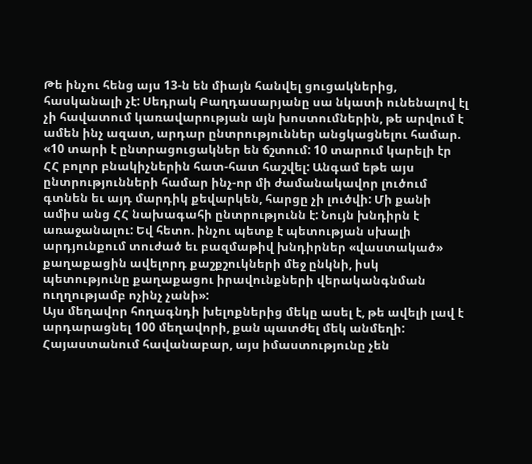Թե ինչու հենց այս 13-ն են միայն հանվել ցուցակներից, հասկանալի չէ: Սեդրակ Բաղդասարյանը սա նկատի ունենալով էլ չի հավատում կառավարության այն խոստումներին, թե արվում է ամեն ինչ ազատ, արդար ընտրություններ անցկացնելու համար. «10 տարի է ընտրացուցակներ են ճշտում: 10 տարում կարելի էր ՀՀ բոլոր բնակիչներին հատ-հատ հաշվել: Անգամ եթե այս ընտրությունների համար ինչ-որ մի ժամանակավոր լուծում գտնեն եւ այդ մարդիկ քեվարկեն, հարցը չի լուծվի: Մի քանի ամիս անց ՀՀ նախագահի ընտրությունն է: Նույն խնդիրն է առաջանալու: Եվ հետո. ինչու պետք է պետության սխալի արդյունքում տուժած եւ բազմաթիվ խնդիրներ «վաստակած» քաղաքացին ավելորդ քաշքշուկների մեջ ընկնի, իսկ պետությունը քաղաքացու իրավունքների վերականգնման ուղղությամբ ոչինչ չանի»:
Այս մեղավոր հողագնդի խելոքներից մեկը ասել է, թե ավելի լավ է արդարացնել 100 մեղավորի, քան պատժել մեկ անմեղի: Հայաստանում հավանաբար, այս իմաստությունը չեն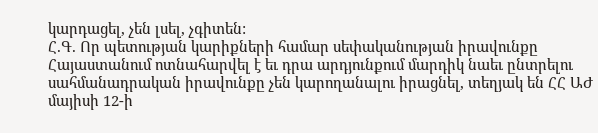կարդացել, չեն լսել, չգիտեն:
Հ.Գ. Որ պետության կարիքների համար սեփականության իրավունքը Հայաստանում ոտնահարվել է եւ դրա արդյունքում մարդիկ նաեւ ընտրելու սահմանադրական իրավունքը չեն կարողանալու իրացնել, տեղյակ են ՀՀ ԱԺ մայիսի 12-ի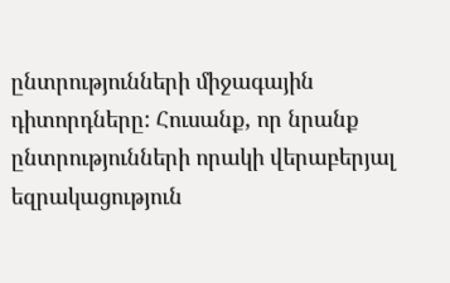ընտրությունների միջագային դիտորդները: Հուսանք, որ նրանք ընտրությունների որակի վերաբերյալ եզրակացություն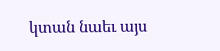կտան նաեւ այս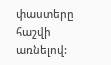փաստերը հաշվի առնելով: